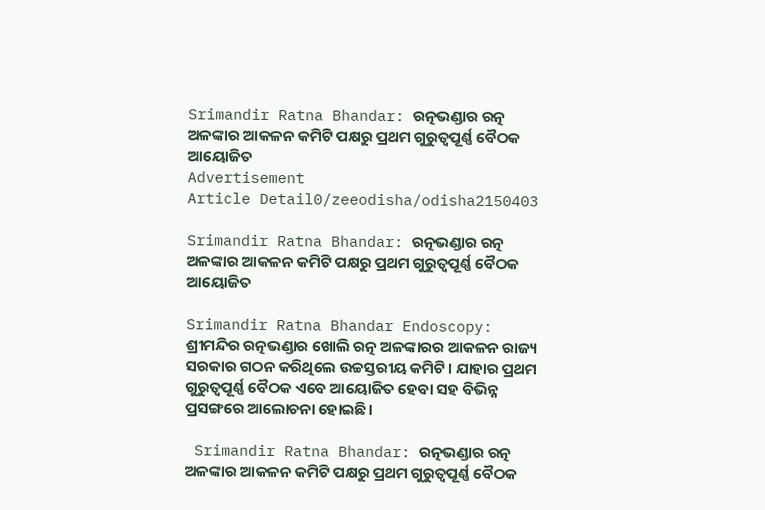Srimandir Ratna Bhandar: ରତ୍ନଭଣ୍ଡାର ରତ୍ନ ଅଳଙ୍କାର ଆକଳନ କମିଟି ପକ୍ଷରୁ ପ୍ରଥମ ଗୁରୁତ୍ୱପୂର୍ଣ୍ଣ ବୈଠକ ଆୟୋଜିତ
Advertisement
Article Detail0/zeeodisha/odisha2150403

Srimandir Ratna Bhandar: ରତ୍ନଭଣ୍ଡାର ରତ୍ନ ଅଳଙ୍କାର ଆକଳନ କମିଟି ପକ୍ଷରୁ ପ୍ରଥମ ଗୁରୁତ୍ୱପୂର୍ଣ୍ଣ ବୈଠକ ଆୟୋଜିତ

Srimandir Ratna Bhandar Endoscopy: ଶ୍ରୀମନ୍ଦିର ରତ୍ନଭଣ୍ଡାର ଖୋଲି ରତ୍ନ ଅଳଙ୍କାରର ଆକଳନ ରାଜ୍ୟ ସରକାର ଗଠନ କରିଥିଲେ ଉଚ୍ଚସ୍ତରୀୟ କମିଟି। ଯାହାର ପ୍ରଥମ ଗୁରୁତ୍ୱପୂର୍ଣ୍ଣ ବୈଠକ ଏବେ ଆୟୋଜିତ ହେବା ସହ ବିଭିନ୍ନ ପ୍ରସଙ୍ଗରେ ଆଲୋଚନା ହୋଇଛି।

 Srimandir Ratna Bhandar: ରତ୍ନଭଣ୍ଡାର ରତ୍ନ ଅଳଙ୍କାର ଆକଳନ କମିଟି ପକ୍ଷରୁ ପ୍ରଥମ ଗୁରୁତ୍ୱପୂର୍ଣ୍ଣ ବୈଠକ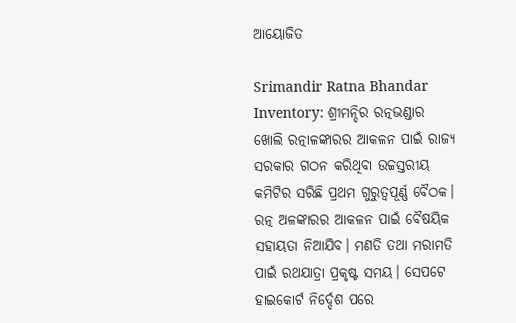ଆୟୋଜିତ

Srimandir Ratna Bhandar Inventory: ଶ୍ରୀମନ୍ଦିର ରତ୍ନଭଣ୍ଡାର ଖୋଲି ରତ୍ନାଳଙ୍କାରର ଆକଳନ ପାଇଁ ରାଜ୍ୟ ସରକାର ଗଠନ କରିଥିବା ଉଚ୍ଚସ୍ତରୀୟ କମିଟିର ସରିଛି ପ୍ରଥମ ଗୁରୁତ୍ୱପୂର୍ଣ୍ଣ ବୈଠକ। ରତ୍ନ ଅଳଙ୍କାରର ଆକଳନ ପାଇଁ ବୈଷୟିକ ସହାୟତା ନିଆଯିବ। ମଣତି ତଥା ମରାମତି ପାଇଁ ରଥଯାତ୍ରା ପ୍ରକୃଷ୍ଟ ସମୟ। ସେପଟେ ହାଇକୋର୍ଟ ନିର୍ଦ୍ଦେଶ ପରେ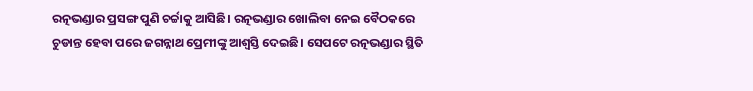ରତ୍ନଭଣ୍ଡାର ପ୍ରସଙ୍ଗ ପୁଣି ଚର୍ଚ୍ଚାକୁ ଆସିଛି। ରତ୍ନଭଣ୍ଡାର ଖୋଲିବା ନେଇ ବୈଠକରେ ଚୁଡାନ୍ତ ହେବା ପରେ ଜଗନ୍ନାଥ ପ୍ରେମୀଙ୍କୁ ଆଶ୍ୱସ୍ତି ଦେଇଛି। ସେପଟେ ରତ୍ନଭଣ୍ଡାର ସ୍ଥିତି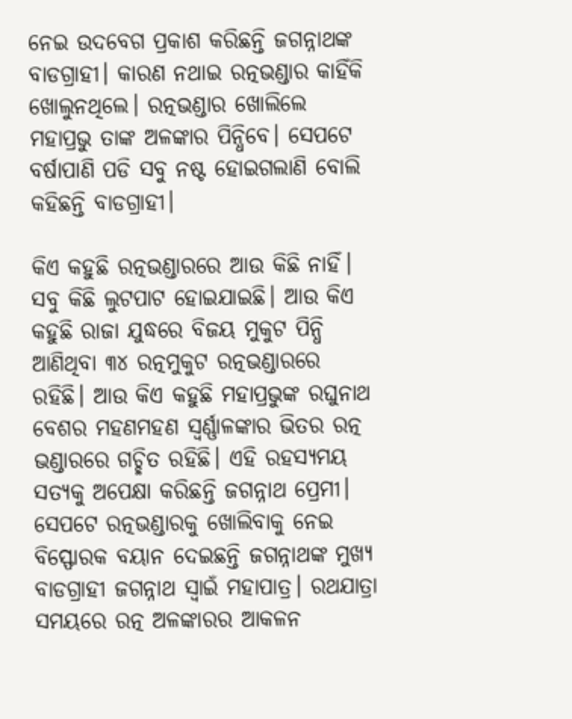ନେଇ ଉଦବେଗ ପ୍ରକାଶ କରିଛନ୍ତି ଜଗନ୍ନାଥଙ୍କ ବାଡଗ୍ରାହୀ। କାରଣ ନଥାଇ ରତ୍ନଭଣ୍ଡାର କାହିଁକି ଖୋଲୁନଥିଲେ। ରତ୍ନଭଣ୍ଡାର ଖୋଲିଲେ ମହାପ୍ରଭୁ ତାଙ୍କ ଅଳଙ୍କାର ପିନ୍ଧିବେ। ସେପଟେ ବର୍ଷାପାଣି ପଡି ସବୁ ନଷ୍ଟ ହୋଇଗଲାଣି ବୋଲି କହିଛନ୍ତି ବାଡଗ୍ରାହୀ।

କିଏ କହୁଛି ରତ୍ନଭଣ୍ଡାରରେ ଆଉ କିଛି ନାହିଁ। ସବୁ କିଛି ଲୁଟପାଟ ହୋଇଯାଇଛି। ଆଉ କିଏ କହୁଛି ରାଜା ଯୁଦ୍ଧରେ ବିଜୟ ମୁକୁଟ ପିନ୍ଧି ଆଣିଥିବା ୩୪ ରତ୍ନମୁକୁଟ ରତ୍ନଭଣ୍ଡାରରେ ରହିଛି। ଆଉ କିଏ କହୁଛି ମହାପ୍ରଭୁଙ୍କ ରଘୁନାଥ ବେଶର ମହଣମହଣ ସ୍ୱର୍ଣ୍ଣାଳଙ୍କାର ଭିତର ରତ୍ନ ଭଣ୍ଡାରରେ ଗଚ୍ଛିତ ରହିଛି। ଏହି ରହସ୍ୟମୟ ସତ୍ଯକୁ ଅପେକ୍ଷା କରିଛନ୍ତି ଜଗନ୍ନାଥ ପ୍ରେମୀ। ସେପଟେ ରତ୍ନଭଣ୍ଡାରକୁ ଖୋଲିବାକୁ ନେଇ ବିସ୍ଫୋରକ ବୟାନ ଦେଇଛନ୍ତି ଜଗନ୍ନାଥଙ୍କ ମୁଖ୍ୟ ବାଡଗ୍ରାହୀ ଜଗନ୍ନାଥ ସ୍ୱାଇଁ ମହାପାତ୍ର। ରଥଯାତ୍ରା ସମୟରେ ରତ୍ନ ଅଳଙ୍କାରର ଆକଳନ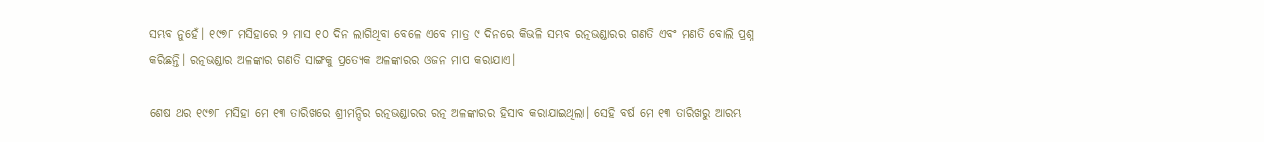ସମ୍ଭବ ନୁହେଁ। ୧୯୭୮ ମସିହାରେ ୨ ମାସ ୧୦ ଦିନ ଲାଗିଥିବା ବେଳେ ଏବେ ମାତ୍ର ୯ ଦିନରେ କିଭଳି ସମ୍ଭବ ରତ୍ନଭଣ୍ଡାରର ଗଣତି ଏବଂ ମଣତି ବୋଲି ପ୍ରଶ୍ନ କରିଛନ୍ତି। ରତ୍ନଭଣ୍ଡାର ଅଳଙ୍କାର ଗଣତି ସାଙ୍ଗକୁ ପ୍ରତ୍ୟେକ ଅଳଙ୍କାରର ଓଜନ ମାପ କରାଯାଏ।

ଶେଷ ଥର ୧୯୭୮ ମସିହା ମେ ୧୩ ତାରିଖରେ ଶ୍ରୀମନ୍ଦିର ରତ୍ନଭଣ୍ଡାରର ରତ୍ନ ଅଳଙ୍କାରର ହିସାବ କରାଯାଇଥିଲା। ସେହି ବର୍ଷ ମେ ୧୩ ତାରିଖରୁ ଆରମ୍ଭ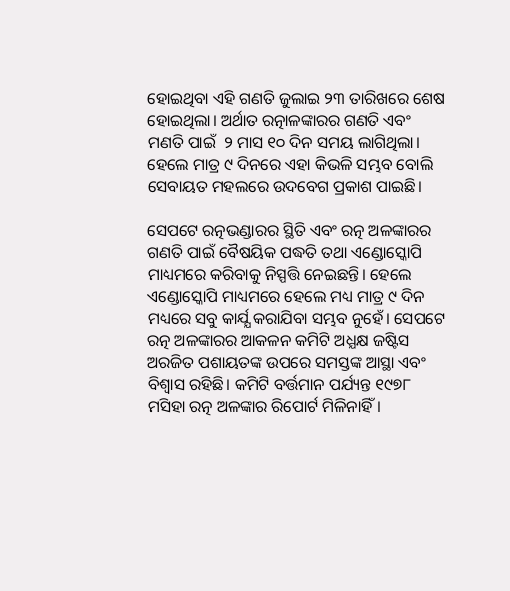ହୋଇଥିବା ଏହି ଗଣତି ଜୁଲାଇ ୨୩ ତାରିଖରେ ଶେଷ ହୋଇଥିଲା। ଅର୍ଥାତ ରତ୍ନାଳଙ୍କାରର ଗଣତି ଏବଂ ମଣତି ପାଇଁ  ୨ ମାସ ୧୦ ଦିନ ସମୟ ଲାଗିଥିଲା। ହେଲେ ମାତ୍ର ୯ ଦିନରେ ଏହା କିଭଳି ସମ୍ଭବ ବୋଲି ସେବାୟତ ମହଲରେ ଉଦବେଗ ପ୍ରକାଶ ପାଇଛି।

ସେପଟେ ରତ୍ନଭଣ୍ଡାରର ସ୍ଥିତି ଏବଂ ରତ୍ନ ଅଳଙ୍କାରର ଗଣତି ପାଇଁ ବୈଷୟିକ ପଦ୍ଧତି ତଥା ଏଣ୍ଡୋସ୍କୋପି ମାଧ୍ୟମରେ କରିବାକୁ ନିସ୍ପତ୍ତି ନେଇଛନ୍ତି। ହେଲେ ଏଣ୍ଡୋସ୍କୋପି ମାଧ୍ୟମରେ ହେଲେ ମଧ୍ୟ ମାତ୍ର ୯ ଦିନ ମଧ୍ୟରେ ସବୁ କାର୍ଯ୍ଯ କରାଯିବା ସମ୍ଭବ ନୁହେଁ। ସେପଟେ ରତ୍ନ ଅଳଙ୍କାରର ଆକଳନ କମିଟି ଅଧ୍ଯକ୍ଷ ଜଷ୍ଟିସ ଅରଜିତ ପଶାୟତଙ୍କ ଉପରେ ସମସ୍ତଙ୍କ ଆସ୍ଥା ଏବଂ ବିଶ୍ୱାସ ରହିଛି। କମିଟି ବର୍ତ୍ତମାନ ପର୍ଯ୍ୟନ୍ତ ୧୯୭୮ ମସିହା ରତ୍ନ ଅଳଙ୍କାର ରିପୋର୍ଟ ମିଳିନାହିଁ।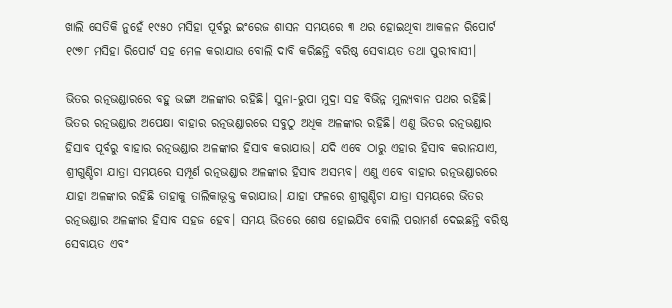ଖାଲି ସେତିକି ନୁହେଁ ୧୯୫୦ ମସିହା ପୂର୍ବରୁ ଇଂରେଜ ଶାସନ ସମୟରେ ୩ ଥର ହୋଇଥିବା ଆକଳନ ରିପୋର୍ଟ ୧୯୭୮ ମସିହା ରିପୋର୍ଟ ସହ ମେଳ କରାଯାଉ ବୋଲି ଦାବି କରିଛନ୍ତି ବରିଷ୍ଠ ସେବାୟତ ତଥା ପୁରୀବାସୀ।

ଭିତର ରତ୍ନଭଣ୍ଡାରରେ ବହୁ ଭଙ୍ଗା ଅଳଙ୍କାର ରହିଛି। ସୁନା-ରୁପା ମୁଦ୍ରା ସହ ବିଭିନ୍ନ ମୁଲ୍ଯବାନ ପଥର ରହିଛି। ଭିତର ରତ୍ନଭଣ୍ଡାର ଅପେକ୍ଷା ବାହାର ରତ୍ନଭଣ୍ଡାରରେ ସବୁଠୁ ଅଧିକ ଅଳଙ୍କାର ରହିଛି। ଏଣୁ ଭିତର ରତ୍ନଭଣ୍ଡାର ହିସାବ ପୂର୍ବରୁ ବାହାର ରତ୍ନଭଣ୍ଡାର ଅଳଙ୍କାର ହିସାବ କରାଯାଉ। ଯଦି ଏବେ ଠାରୁ ଏହାର ହିସାବ କରାନଯାଏ, ଶ୍ରୀଗୁଣ୍ଡିଚା ଯାତ୍ରା ସମୟରେ ସମ୍ପୂର୍ଣ ରତ୍ନଭଣ୍ଡାର ଅଳଙ୍କାର ହିସାବ ଅସମ୍ଭବ। ଏଣୁ ଏବେ ବାହାର ରତ୍ନଭଣ୍ଡାରରେ ଯାହା ଅଳଙ୍କାର ରହିଛି ତାହାକୁ ତାଲିକାଭୂକ୍ତ କରାଯାଉ। ଯାହା ଫଳରେ ଶ୍ରୀଗୁଣ୍ଡିଚା ଯାତ୍ରା ସମୟରେ ଭିତର ରତ୍ନଭଣ୍ଡାର ଅଳଙ୍କାର ହିସାବ ସହଜ ହେବ। ସମୟ ଭିତରେ ଶେଷ ହୋଇଯିବ ବୋଲି ପରାମର୍ଶ ଦେଇଛନ୍ତି ବରିଷ୍ଠ ସେବାୟତ ଏବଂ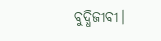ବୁଦ୍ଧିଜୀବୀ।